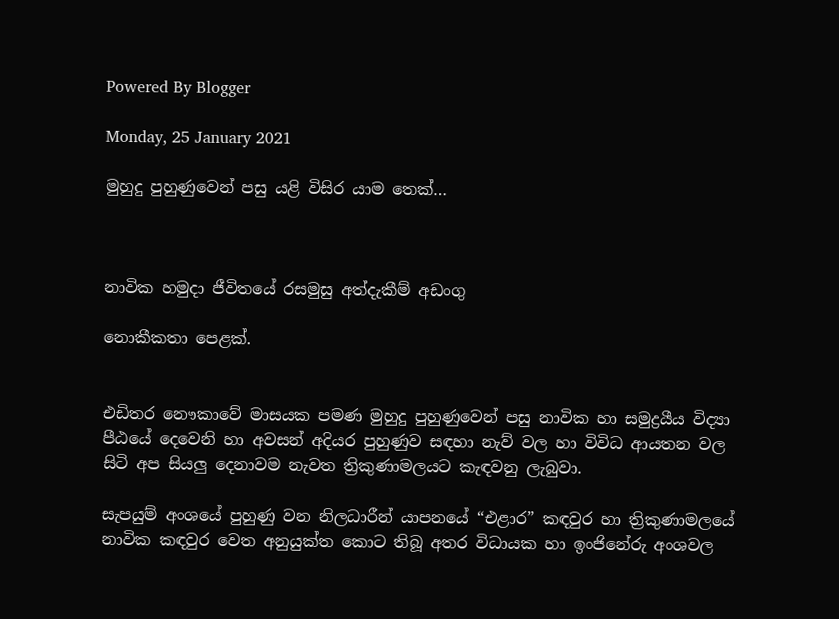Powered By Blogger

Monday, 25 January 2021

මුහුදු පුහුණුවෙන් පසු යළි විසිර යාම තෙක්…



නාවික හමුදා ජීවිතයේ රසමුසු අත්දැකීම් අඩංගු

නොකීකතා පෙළක්.


එඩිතර නෞකාවේ මාසයක පමණ මුහුදු පුහුණුවෙන් පසු නාවික හා සමුද්‍රයීය විද්‍යා පීඨයේ දෙවෙනි හා අවසන් අදියර පුහුණුව සඳහා නැව් වල හා විවිධ ආයතන වල සිටි අප සියලු දෙනාවම නැවත ත්‍රිකුණාමලයට කැඳවනු ලැබුවා.

සැපයුම් අංශයේ පුහුණු වන නිලධාරීන් යාපනයේ “එළාර” කඳවුර හා ත්‍රිකුණාමලයේ නාවික කඳවුර වෙත අනුයුක්ත කොට තිබූ අතර විධායක හා ඉංජිනේරු අංශවල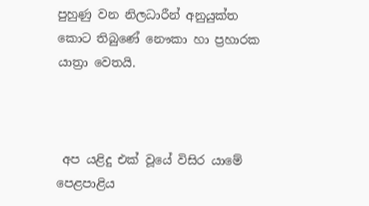පුහුණු වන නිලධාරීන් අනුයුක්ත කොට තිබුණේ නෞකා හා ප්‍රහාරක යාත්‍රා වෙතයි.



 අප යළිදු එක් වූයේ විසිර යාමේ පෙළපාළිය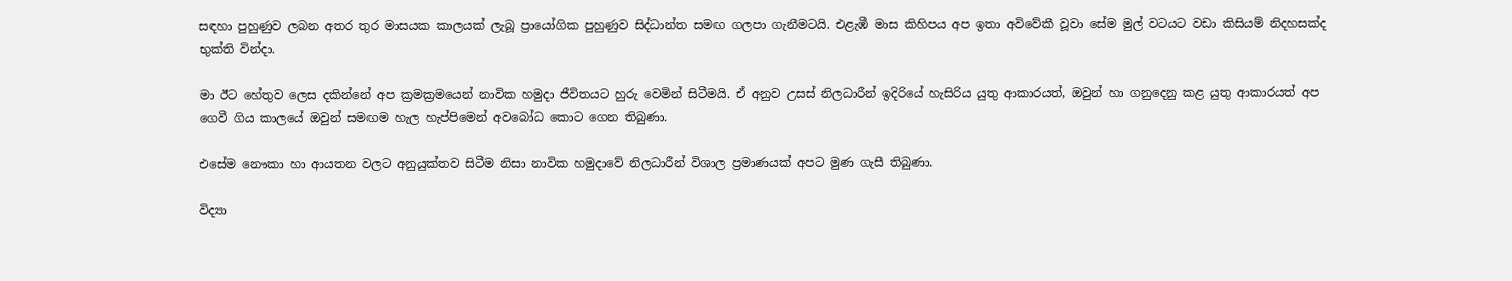සඳහා පුහුණුව ලබන අතර තුර මාසයක කාලයක් ලැබූ ප්‍රායෝගික පුහුණුව සිද්ධාන්ත සමඟ ගලපා ගැනීමටයි. එළැඹී මාස කිහිපය අප ඉතා අවිවේකී වූවා සේම මුල් වටයට වඩා කිසියම් නිදහසක්ද භුක්ති වින්දා.

මා ඊට හේතුව ලෙස දකින්නේ අප ක්‍රමක්‍රමයෙන් නාවික හමුදා ජීවිතයට හුරු වෙමින් සිටීමයි. ඒ අනුව උසස් නිලධාරීන් ඉදිරියේ හැසිරිය යුතු ආකාරයත්, ඔවුන් හා ගනුදෙනු කළ යුතු ආකාරයත් අප ගෙවී ගිය කාලයේ ඔවුන් සමඟම හැල හැප්පිමෙන් අවබෝධ කොට ගෙන තිබුණා.

එසේම නෞකා හා ආයතන වලට අනුයුක්තව සිටීම නිසා නාවික හමුදාවේ නිලධාරීන් විශාල ප්‍රමාණයක් අපට මුණ ගැසී තිබුණා.

විද්‍යා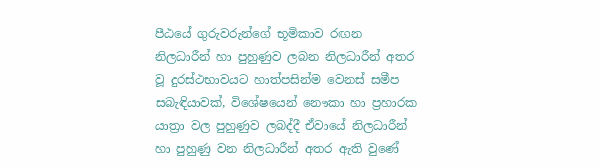පීඨයේ ගුරුවරුන්ගේ භූමිකාව රඟන නිලධාරීන් හා පුහුණුව ලබන නිලධාරීන් අතර වූ දුරස්ථභාවයට හාත්පසින්ම වෙනස් සමීප සබැඳියාවක්, විශේෂයෙන් නෞකා හා ප්‍රහාරක යාත්‍රා වල පුහුණුව ලබද්දී ඒවායේ නිලධාරීන් හා පුහුණු වන නිලධාරීන් අතර ඇති වුණේ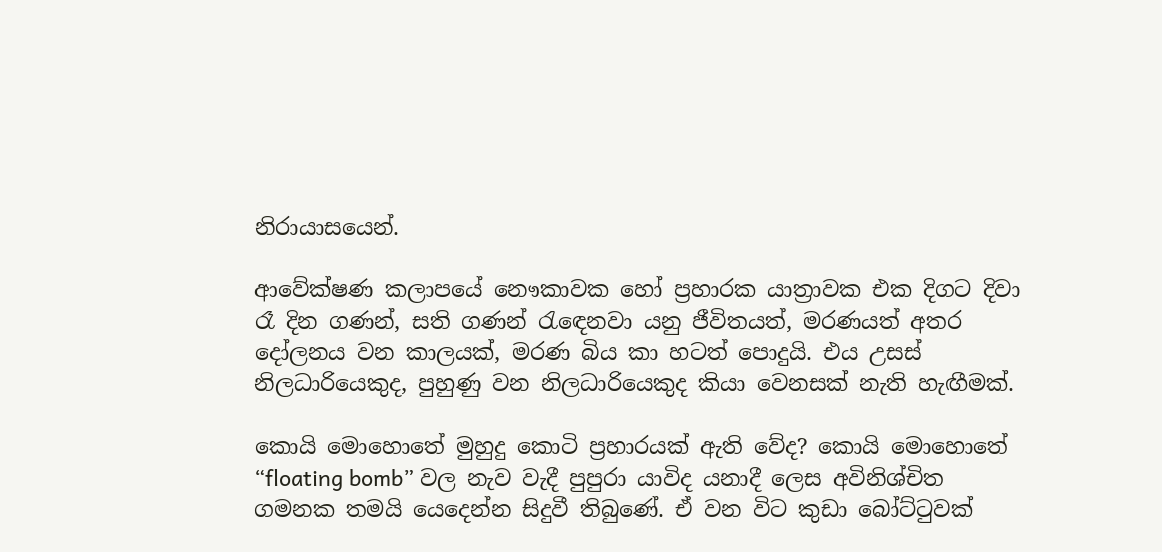නිරායාසයෙන්.

ආවේක්ෂණ කලාපයේ නෞකාවක හෝ ප්‍රහාරක යාත්‍රාවක එක දිගට දිවා රෑ දින ගණන්, සති ගණන් රැඳෙනවා යනු ජීවිතයත්, මරණයත් අතර දෝලනය වන කාලයක්, මරණ බිය කා හටත් පොදුයි. එය උසස් නිලධාරියෙකුද, පුහුණු වන නිලධාරියෙකුද කියා වෙනසක් නැති හැඟීමක්.

කොයි මොහොතේ මුහුදු කොටි ප්‍රහාරයක් ඇති වේද? කොයි මොහොතේ “floating bomb” වල නැව වැදී පුපුරා යාවිද යනාදී ලෙස අවිනිශ්චිත ගමනක තමයි යෙදෙන්න සිදුවී තිබුණේ. ඒ වන විට කුඩා බෝට්ටුවක්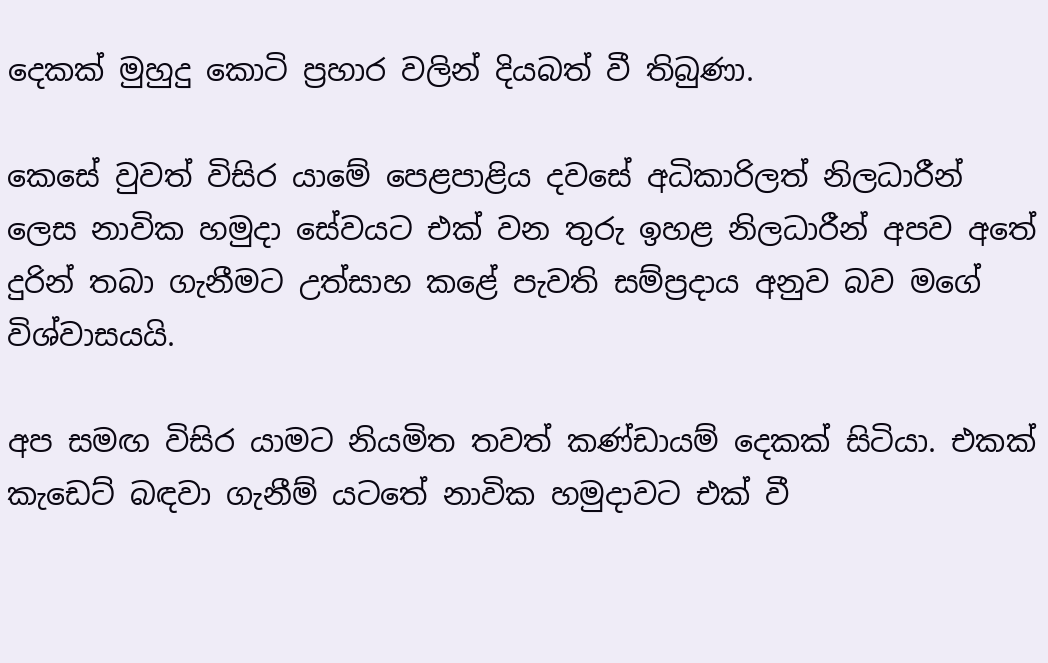දෙකක් මුහුදු කොටි ප්‍රහාර වලින් දියබත් වී තිබුණා.

කෙසේ වුවත් විසිර යාමේ පෙළපාළිය දවසේ අධිකාරිලත් නිලධාරීන් ලෙස නාවික හමුදා සේවයට එක් වන තුරු ඉහළ නිලධාරීන් අපව අතේ දුරින් තබා ගැනීමට උත්සාහ කළේ පැවති සම්ප්‍රදාය අනුව බව මගේ විශ්වාසයයි.

අප සමඟ විසිර යාමට නියමිත තවත් කණ්ඩායම් දෙකක් සිටියා. එකක් කැඩෙට් බඳවා ගැනීම් යටතේ නාවික හමුදාවට එක් වී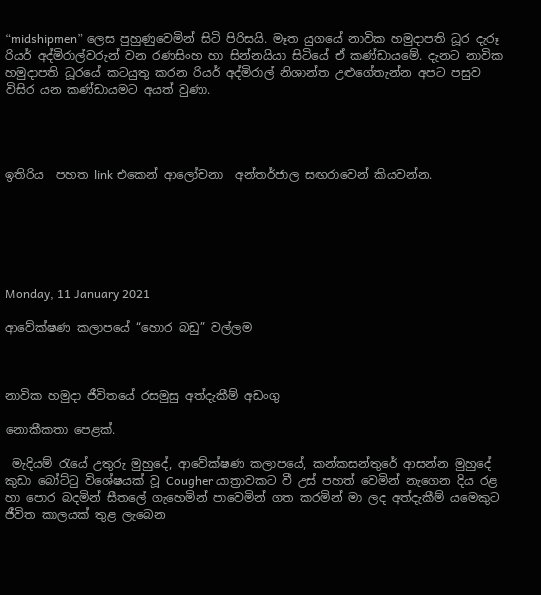“midshipmen” ලෙස පුහුණුවෙමින් සිටි පිරිසයි. මෑත යුගයේ නාවික හමුදාපති ධූර දැරූ රියර් අද්මිරාල්වරුන් වන රණසිංහ හා සින්නයියා සිටියේ ඒ කණ්ඩායමේ. දැනට නාවික හමුදාපති ධූරයේ කටයුතු කරන රියර් අද්මිරාල් නිශාන්ත උළුගේතැන්න අපට පසුව විසිර යන කණ්ඩායමට අයත් වුණා.




ඉතිරිය  පහත link එකෙන් ආලෝචනා  අන්තර්ජාල සඟරාවෙන් කියවන්න.






Monday, 11 January 2021

ආවේක්ෂණ කලාපයේ “හොර බඩු” වල්ලම



නාවික හමුදා ජීවිතයේ රසමුසු අත්දැකීම් අඩංගු

නොකීකතා පෙළක්.

 මැදියම් රැයේ උතුරු මුහුදේ, ආවේක්ෂණ කලාපයේ, කන්කසන්තුරේ ආසන්න මුහුදේ කුඩා බෝට්ටු විශේෂයක් වූ Cougher යාත්‍රාවකට වී උස් පහත් වෙමින් නැගෙන දිය රළ හා පොර බදමින් සීතලේ ගැහෙමින් පාවෙමින් ගත කරමින් මා ලද අත්දැකීම් යමෙකුට ජීවිත කාලයක් තුළ ලැබෙන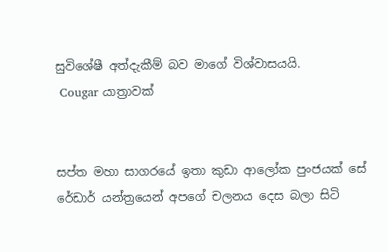සුවිශේෂී අත්දැකීම් බව මාගේ විශ්වාසයයි.
 Cougar යාත්‍රාවක්


සප්ත මහා සාගරයේ ඉතා කුඩා ආලෝක පුංජයක් සේ රේඩාර් යන්ත්‍රයෙන් අපගේ චලනය දෙස බලා සිටි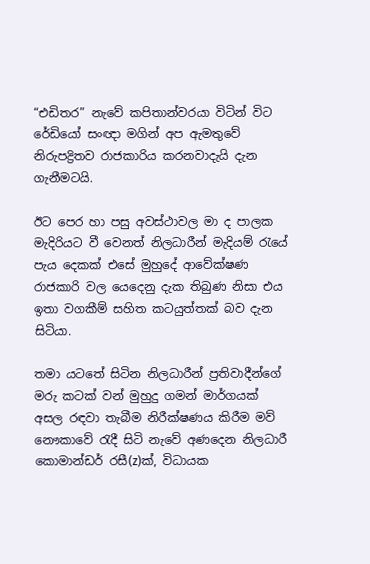“එඩිතර” නැවේ කපිතාන්වරයා විටින් විට රේඩියෝ සංඥා මගින් අප ඇමතුවේ නිරුපද්‍රිතව රාජකාරිය කරනවාදැයි දැන ගැනීමටයි.

ඊට පෙර හා පසු අවස්ථාවල මා ද පාලක මැදිරියට වී වෙනත් නිලධාරීන් මැදියම් රැයේ පැය දෙකක් එසේ මුහුදේ ආවේක්ෂණ රාජකාරි වල යෙදෙනු දැක තිබුණ නිසා එය ඉතා වගකීම් සහිත කටයුත්තක් බව දැන සිටියා.

තමා යටතේ සිටින නිලධාරීන් ප්‍රතිවාදීන්ගේ මරු කටක් වන් මුහුදු ගමන් මාර්ගයක් අසල රඳවා තැබීම නිරීක්ෂණය කිරීම මව් නෞකාවේ රැදී සිටි නැවේ අණදෙන නිලධාරී කොමාන්ඩර් රසී(z)ක්, විධායක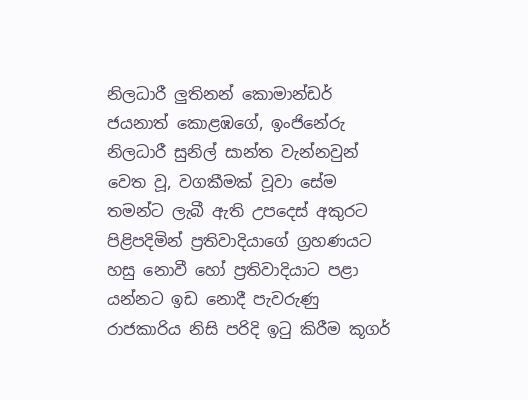නිලධාරී ලුතිනන් කොමාන්ඩර් ජයනාත් කොළඹගේ, ඉංජිනේරු නිලධාරී සුනිල් සාන්ත වැන්නවුන් වෙත වූ, වගකීමක් වූවා සේම තමන්ට ලැබී ඇති උපදෙස් අකුරට පිළිපදිමින් ප්‍රතිවාදියාගේ ග්‍රහණයට හසු නොවී හෝ ප්‍රතිවාදියාට පළා යන්නට ඉඩ නොදී පැවරුණු රාජකාරිය නිසි පරිදි ඉටු කිරීම කූගර්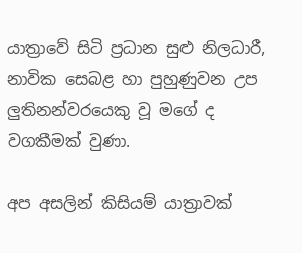යාත්‍රාවේ සිටි ප්‍රධාන සුළු නිලධාරී, නාවික සෙබළ හා පුහුණුවන උප ලුතිනන්වරයෙකු වූ මගේ ද වගකීමක් වුණා.

අප අසලින් කිසියම් යාත්‍රාවක්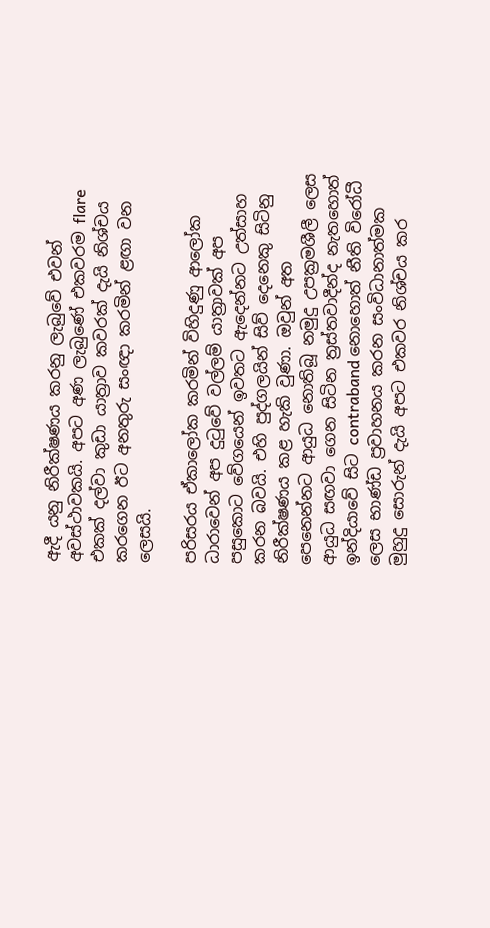ඇදී යනු නිරීක්ෂණය කරනු ලැබුවේ එවන් අවස්ථාවකයි. අපට අණ ලැබුණේ එකවරම flare එකක් දල්වා කුඩා යාත්‍රාව කවරක් දැයි නිශ්චය කරගෙන ඊට අනතුරු සංඥා කරමින් ළඟා වන ලෙසයි.

පරිසරය ඒකාලෝක කරමින් විහිදුණු ආලෝක ධාරාවෙන් අප දුටුවේ වල්ලම් යාත්‍රාවක් අප පසුකොට වේගයෙන් ඉවතට ඇදෙන්නට උත්සාහ කරන බවයි. එහි පුද්ගලයින් සිව් දෙනෙකු සිටිනු නිරීක්ෂණය කළ හැකි වුණා. ඔවුන් අත පෙනෙන්නට ආයුධ නොතිබූ නමුදු උපක්‍රමශීලී ලෙස ආයුධ සඟවා ගෙන සිටින ත්‍රස්තවාදීන්ද නැතහොත් ඉන්දියාවේ සිට contraband නොහොත් නීති විරෝධී ලෙස භාණ්ඩ ප්‍රවාහනය කරන සංවිධානාත්මක මුහුදු සොරුන් දැයි අපට එකවර නිශ්චය කර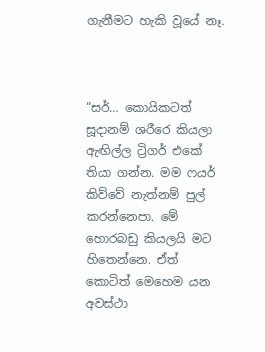ගැනීමට හැකි වූයේ නෑ.



“සර්… කොයිකටත් සූදානම් ශරීරෙ කියලා ඇඟිල්ල ට්‍රිගර් එකේ තියා ගන්න. මම ෆයර් කිව්වේ නැත්නම් පුල් කරන්නෙපා. මේ හොරබඩු කියලයි මට හිතෙන්නෙ. ඒත් කොටිත් මෙහෙම යන අවස්ථා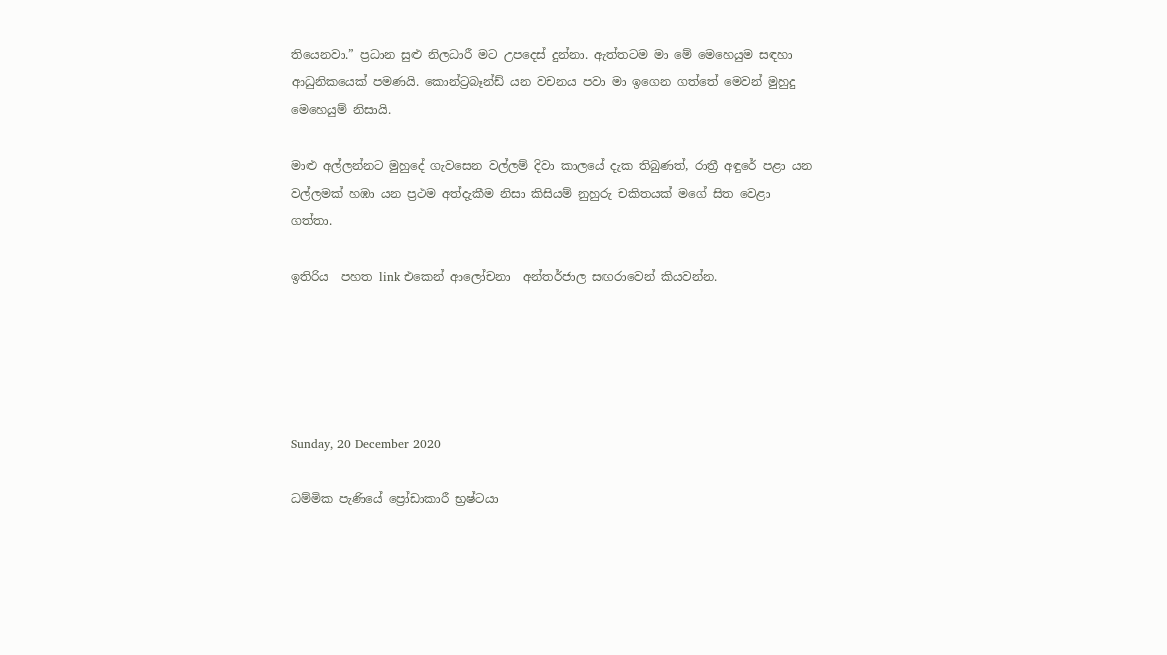තියෙනවා.” ප්‍රධාන සුළු නිලධාරී මට උපදෙස් දුන්නා. ඇත්තටම මා මේ මෙහෙයුම සඳහා ආධුනිකයෙක් පමණයි. කොන්ට්‍රබෑන්ඩ් යන වචනය පවා මා ඉගෙන ගත්තේ මෙවන් මුහුදු මෙහෙයුම් නිසායි.

මාළු අල්ලන්නට මුහුදේ ගැවසෙන වල්ලම් දිවා කාලයේ දැක තිබුණත්, රාත්‍රී අඳුරේ පළා යන වල්ලමක් හඹා යන ප්‍රථම අත්දැකීම නිසා කිසියම් නුහුරු චකිතයක් මගේ සිත වෙළා ගත්තා.

ඉතිරිය  පහත link එකෙන් ආලෝචනා  අන්තර්ජාල සඟරාවෙන් කියවන්න.





Sunday, 20 December 2020

ධම්මික පැණියේ ප්‍රෝඩාකාරී භ්‍රෂ්ටයා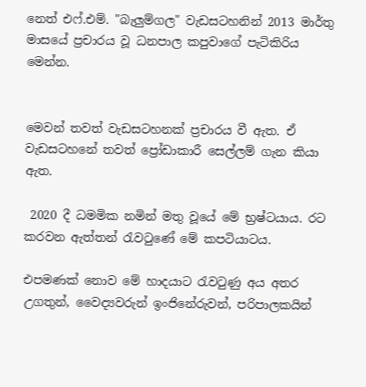නෙත් එෆ්.එම්. "බැලුම්ගල" වැඩසටහනින් 2013 මාර්තු මාසයේ ප්‍රචාරය වූ ධනපාල කපුවාගේ පැටිකිරිය මෙන්න.


මෙවන් තවත් වැඩසටහනක් ප්‍රචාරය වී ඇත. ඒ වැඩසටහනේ තවත් ප්‍රෝඩාකාරී සෙල්ලම් ගැන කියා ඇත.

 2020 දී ධමමික නමින් මතු වූයේ මේ භ්‍රෂ්ටයාය. රට කරවන ඇත්තන් රැවටුණේ මේ කපටියාටය.

එපමණක් නොව මේ හාදයාට රැවටුණු අය අතර උගතුන්, වෛද්‍යවරුන් ඉංජිනේරුවන්, පරිපාලකයින්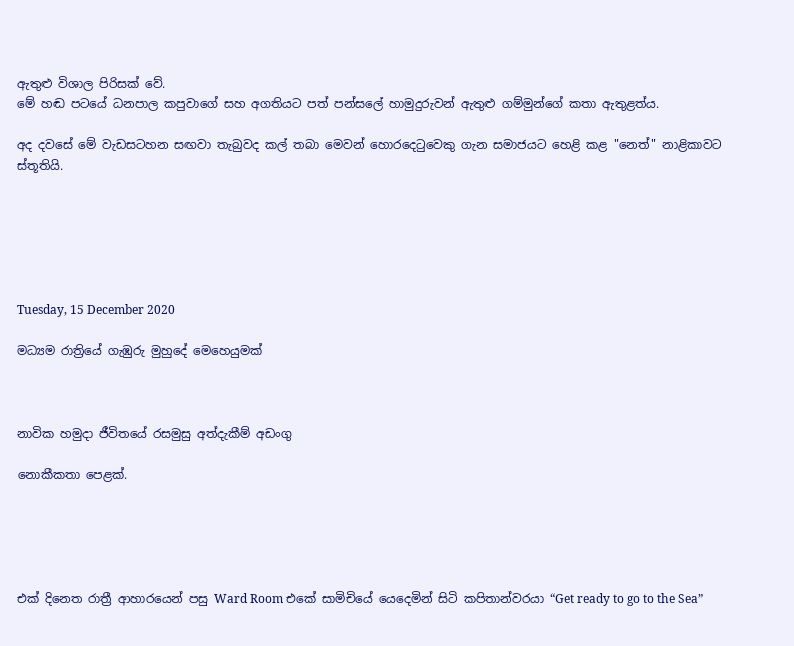ඇතුළු විශාල පිරිසක් වේ.
මේ හඬ පටයේ ධනපාල කපුවාගේ සහ අගතියට පත් පන්සලේ හාමුදුරුවන් ඇතුළු ගම්මුන්ගේ කතා ඇතුළත්ය.

අද දවසේ මේ වැඩසටහන සඟවා තැබුවද කල් තබා මෙවන් හොරදෙටුවෙකු ගැන සමාජයට හෙළි කළ "නෙත්" නාළිකාවට ස්තූතියි.






Tuesday, 15 December 2020

මධ්‍යම රාත්‍රියේ ගැඹුරු මුහුදේ මෙහෙයුමක්



නාවික හමුදා ජීවිතයේ රසමුසු අත්දැකීම් අඩංගු

නොකීකතා පෙළක්.





එක් දිනෙත රාත්‍රී ආහාරයෙන් පසු Ward Room එකේ සාමිචියේ යෙදෙමින් සිටි කපිතාන්වරයා “Get ready to go to the Sea”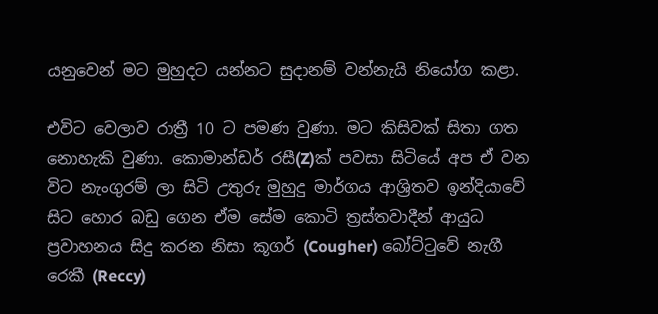යනුවෙන් මට මුහුදට යන්නට සුදානම් වන්නැයි නියෝග කළා.

එවිට වෙලාව රාත්‍රී 10 ට පමණ වුණා. මට කිසිවක් සිතා ගත නොහැකි වුණා. කොමාන්ඩර් රසී(Z)ක් පවසා සිටියේ අප ඒ වන විට නැංගුරම් ලා සිටි උතුරු මුහුදු මාර්ගය ආශ්‍රිතව ඉන්දියාවේ සිට හොර බඩු ගෙන ඒම සේම කොටි ත්‍රස්තවාදීන් ආයුධ ප්‍රවාහනය සිදු කරන නිසා කූගර් (Cougher) බෝට්ටුවේ නැගී රෙකී (Reccy)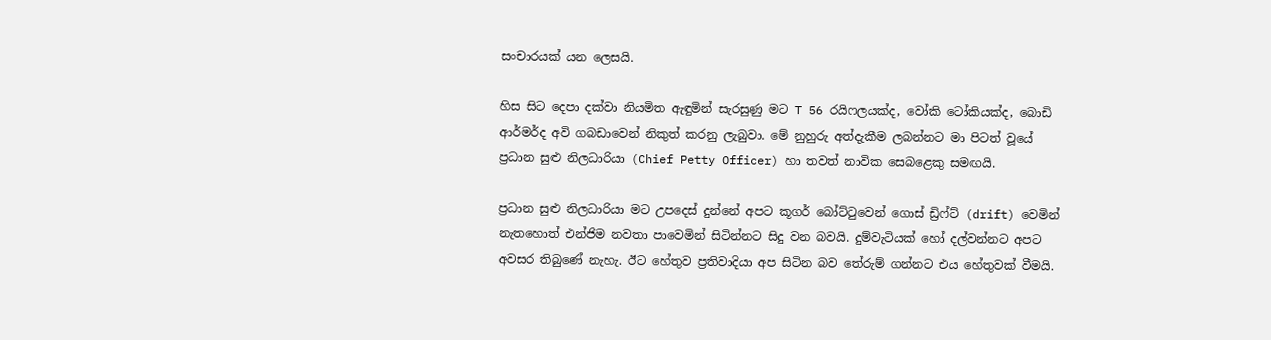සංචාරයක් යන ලෙසයි.

හිස සිට දෙපා දක්වා නියමිත ඇඳුමින් සැරසුණු මට T 56 රයිෆලයක්ද, වෝකි ටෝකියක්ද, බොඩි ආර්මර්ද අවි ගබඩාවෙන් නිකුත් කරනු ලැබුවා. මේ නුහුරු අත්දැකීම ලබන්නට මා පිටත් වූයේ ප්‍රධාන සුළු නිලධාරියා (Chief Petty Officer) හා තවත් නාවික සෙබළෙකු සමඟයි.

ප්‍රධාන සුළු නිලධාරියා මට උපදෙස් දුන්නේ අපට කූගර් බෝට්ටුවෙන් ගොස් ඩ්‍රිෆ්ට් (drift) වෙමින් නැතහොත් එන්ජිම නවතා පාවෙමින් සිටින්නට සිදු වන බවයි. දුම්වැටියක් හෝ දල්වන්නට අපට අවසර තිබුණේ නැහැ. ඊට හේතුව ප්‍රතිවාදියා අප සිටින බව තේරුම් ගන්නට එය හේතුවක් වීමයි.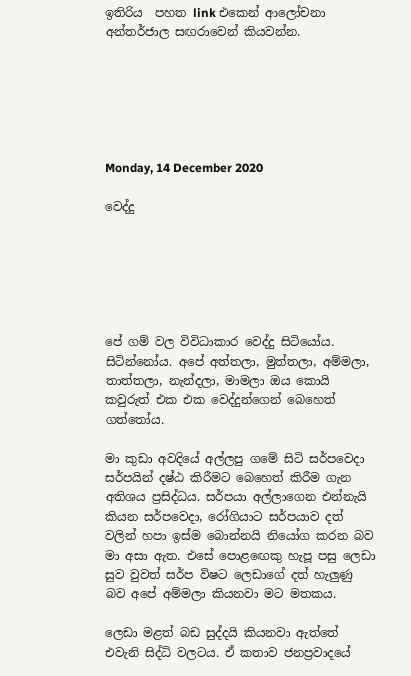ඉතිරිය  පහත link එකෙන් ආලෝචනා  අන්තර්ජාල සඟරාවෙන් කියවන්න.






Monday, 14 December 2020

වෙද්දු






පේ ගම් වල විවිධාකාර වෙද්දු සිටියෝය. සිටින්නෝය. අපේ අත්තලා, මුත්තලා, අම්මලා, තාත්තලා, නැන්දලා, මාමලා ඔය කොයි කවුරුත් එක එක වෙද්දුන්ගෙන් බෙහෙත් ගත්තෝය.

මා කුඩා අවදියේ අල්ලපු ගමේ සිටි සර්පවෙදා සර්පයින් දෂ්ඨ කිරීමට බෙහෙත් කිරීම ගැන අතිශය ප්‍රසිද්ධය. සර්පයා අල්ලාගෙන එන්නැයි කියන සර්පවෙදා, රෝගියාට සර්පයාව දත් වලින් හපා ඉස්ම බොන්නයි නියෝග කරන බව මා අසා ඇත. එසේ පොළඟෙකු හැපූ පසු ලෙඩා සුව වුවත් සර්ප විෂට ලෙඩාගේ දත් හැලුණු බව අපේ අම්මලා කියනවා මට මතකය.

ලෙඩා මළත් බඩ සුද්දයි කියනවා ඇත්තේ එවැනි සිද්ධි වලටය. ඒ කතාව ජනප්‍රවාදයේ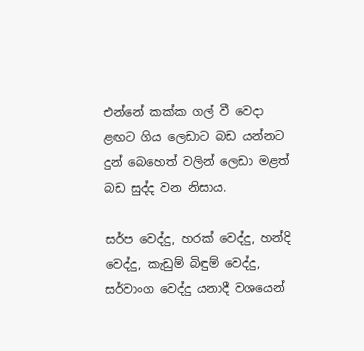එන්නේ කක්ක ගල් වී වෙදා ළඟට ගිය ලෙඩාට බඩ යන්නට දුන් බෙහෙත් වලින් ලෙඩා මළත් බඩ සුද්ද වන නිසාය.

සර්ප වෙද්දු, හරක් වෙද්දු, හන්දි වෙද්දු, කැඩුම් බිඳුම් වෙද්දු, සර්වාංග වෙද්දු යනාදී වශයෙන්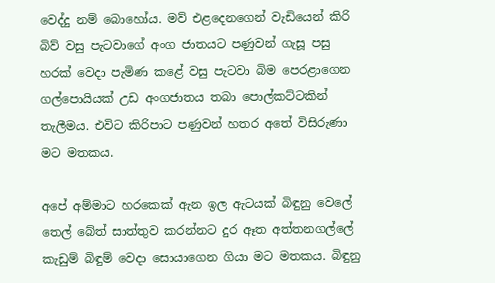වෙද්දු නම් බොහෝය. මව් එළදෙනගෙන් වැඩියෙන් කිරි බිව් වසු පැටවාගේ අංග ජාතයට පණුවන් ගැසූ පසු හරක් වෙදා පැමිණ කළේ වසු පැටවා බිම පෙරළාගෙන ගල්පොයියක් උඩ අංගජාතය තබා පොල්කට්ටකින් තැලීමය. එවිට කිරිපාට පණුවන් හතර අතේ විසිරුණා මට මතකය.

අපේ අම්මාට හරකෙක් ඇන ඉල ඇටයක් බිඳුනු වෙලේ තෙල් බේත් සාත්තුව කරන්නට දුර ඈත අත්තනගල්ලේ කැඩුම් බිඳුම් වෙදා සොයාගෙන ගියා මට මතකය. බිඳුනු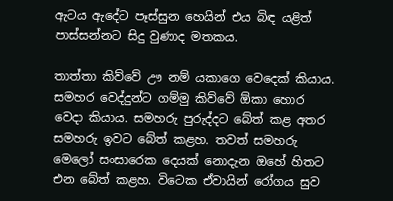ඇටය ඇදේට පෑස්සුන හෙයින් එය බිඳ යළිත් පාස්සන්නට සිදු වුණාද මතකය.

තාත්තා කිව්වේ ඌ නම් යකාගෙ වෙදෙක් කියාය. සමහර වෙද්දුන්ට ගම්මු කිව්වේ ඕකා හොර වෙදා කියාය. සමහරු පුරුද්දට බේත් කළ අතර සමහරු ඉවට බේත් කළහ. තවත් සමහරු මෙලෝ සංසාරෙක දෙයක් නොදැන ඔහේ හිතට එන බේත් කළහ. විටෙක ඒවායින් රෝගය සුව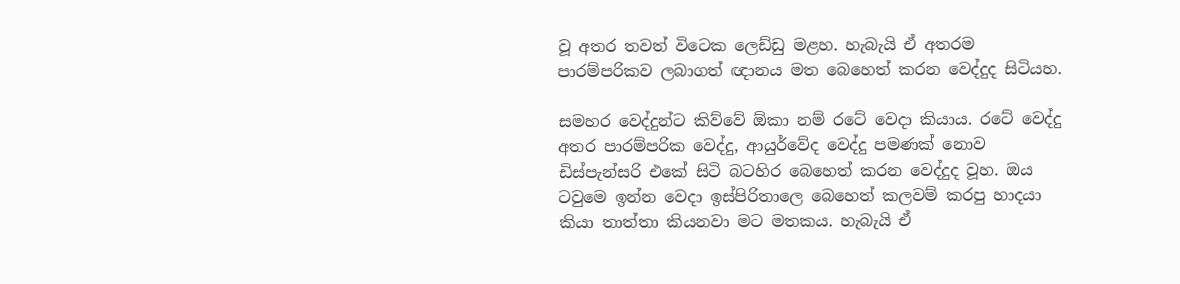වූ අතර තවත් විටෙක ලෙඩ්ඩු මළහ. හැබැයි ඒ අතරම පාරම්පරිකව ලබාගත් ඥානය මත බෙහෙත් කරන වෙද්දුද සිටියහ.

සමහර වෙද්දුන්ට කිව්වේ ඕකා නම් රටේ වෙදා කියාය. රටේ වෙද්දු අතර පාරම්පරික වෙද්දු, ආයුර්වේද වෙද්දු පමණක් නොව ඩිස්පැන්සරි එකේ සිටි බටහිර බෙහෙත් කරන වෙද්දුද වූහ. ඔය ටවුමෙ ඉන්න වෙදා ඉස්පිරිතාලෙ බෙහෙත් කලවම් කරපු හාදයා කියා තාත්තා කියනවා මට මතකය. හැබැයි ඒ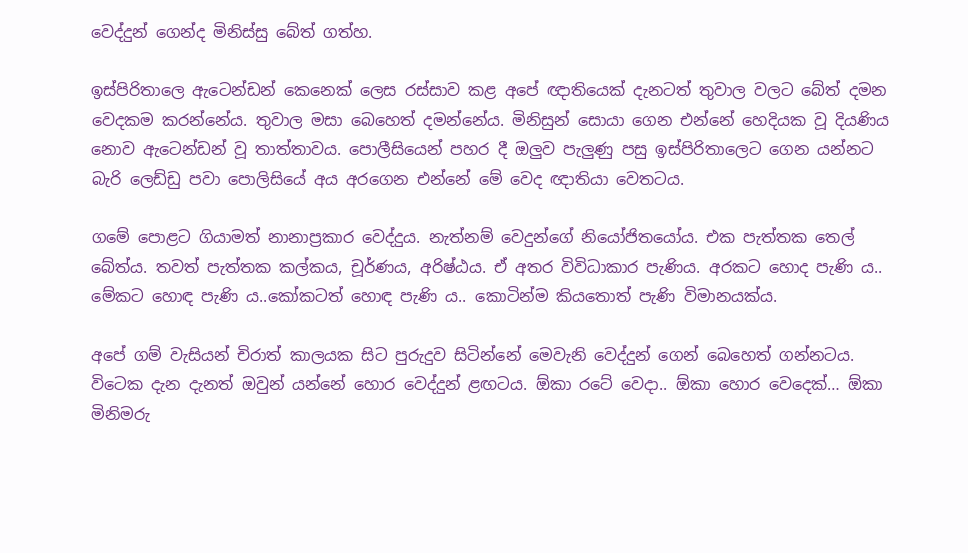වෙද්දුන් ගෙන්ද මිනිස්සු බේත් ගත්හ.

ඉස්පිරිතාලෙ ඇටෙන්ඩන් කෙනෙක් ලෙස රස්සාව කළ අපේ ඥාතියෙක් දැනටත් තුවාල වලට බේත් දමන වෙදකම කරන්නේය. තුවාල මසා බෙහෙත් දමන්නේය. මිනිසුන් සොයා ගෙන එන්නේ හෙදියක වූ දියණිය නොව ඇටෙන්ඩන් වූ තාත්තාවය. පොලීසියෙන් පහර දී ඔලුව පැලුණු පසු ඉස්පිරිතාලෙට ගෙන යන්නට බැරි ලෙඩ්ඩු පවා පොලිසියේ අය අරගෙන එන්නේ මේ වෙද ඥාතියා වෙතටය.

ගමේ පොළට ගියාමත් නානාප්‍රකාර වෙද්දුය. නැත්නම් වෙදුන්ගේ නියෝජිතයෝය. එක පැත්තක තෙල් බේත්ය. තවත් පැත්තක කල්කය, චූර්ණය, අරිෂ්ඨය. ඒ අතර විවිධාකාර පැණිය. අරකට හොද පැණි ය.. මේකට හොඳ පැණි ය..කෝකටත් හොඳ පැණි ය.. කොටින්ම කියතොත් පැණි විමානයක්ය.

අපේ ගම් වැසියන් චිරාත් කාලයක සිට පුරුදුව සිටින්නේ මෙවැනි වෙද්දුන් ගෙන් බෙහෙත් ගන්නටය. විටෙක දැන දැනත් ඔවුන් යන්නේ හොර වෙද්දුන් ළඟටය. ඕකා රටේ වෙදා.. ඕකා හොර වෙදෙක්… ඕකා මිනිමරු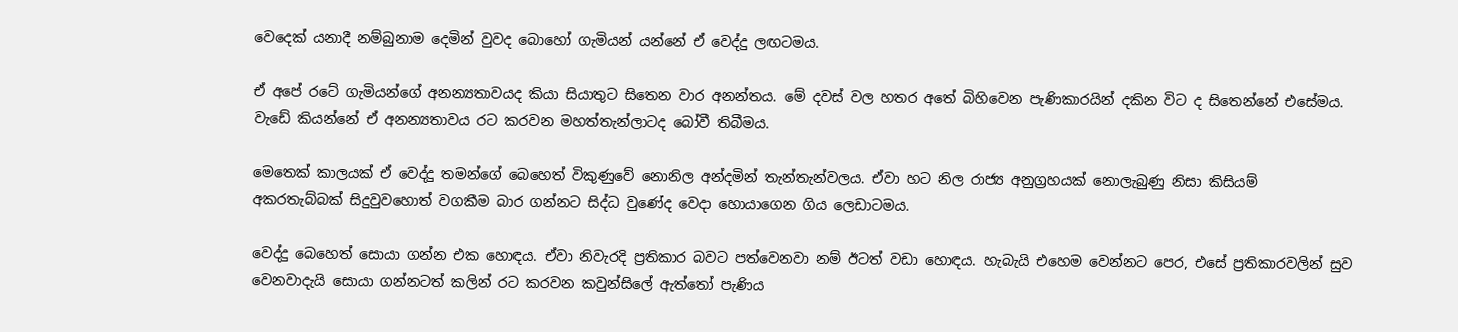වෙදෙක් යනාදී නම්බුනාම දෙමින් වුවද බොහෝ ගැමියන් යන්නේ ඒ වෙද්දු ලඟටමය.

ඒ අපේ රටේ ගැමියන්ගේ අනන්‍යතාවයද කියා සියාතුට සිතෙන වාර අනන්තය. මේ දවස් වල හතර අතේ බිහිවෙන පැණිකාරයින් දකින විට ද සිතෙන්නේ එසේමය. වැඩේ කියන්නේ ඒ අනන්‍යතාවය රට කරවන මහත්තැන්ලාටද බෝවී තිබීමය.

මෙතෙක් කාලයක් ඒ වෙද්දු තමන්ගේ බෙහෙත් විකුණුවේ නොනිල අන්දමින් තැන්තැන්වලය. ඒවා හට නිල රාජ්‍ය අනුග්‍රහයක් නොලැබුණු නිසා කිසියම් අකරතැබ්බක් සිදුවුවහොත් වගකීම බාර ගන්නට සිද්ධ වුණේද වෙදා හොයාගෙන ගිය ලෙඩාටමය.

වෙද්දු බෙහෙත් සොයා ගන්න එක හොඳය. ඒවා නිවැරදි ප්‍රතිකාර බවට පත්වෙනවා නම් ඊටත් වඩා හොඳය. හැබැයි එහෙම වෙන්නට පෙර, එසේ ප්‍රතිකාරවලින් සුව වෙනවාදැයි සොයා ගන්නටත් කලින් රට කරවන කවුන්සිලේ ඇත්තෝ පැණිය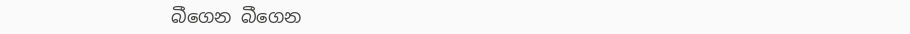බීගෙන බීගෙන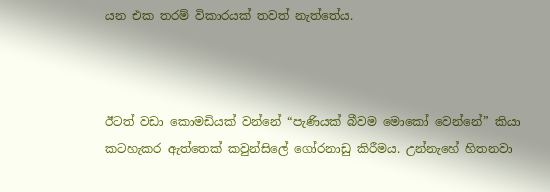යන එක තරම් විකාරයක් තවත් නැත්තේය.



ඊටත් වඩා කොමඩියක් වන්නේ “පැණියක් බීවම මොකෝ වෙන්නේ” කියා කටහැකර ඇත්තෙක් කවුන්සිලේ ගෝරනාඩු කිරීමය. උන්නැහේ හිතනවා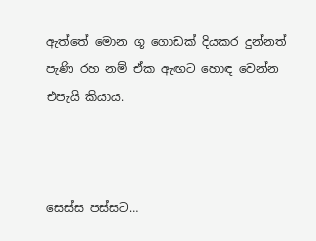ඇත්තේ මොන ගූ ගොඩක් දියකර දුන්නත් පැණි රහ නම් ඒක ඇඟට හොඳ වෙන්න එපැයි කියාය.



සෙස්ස පස්සට…